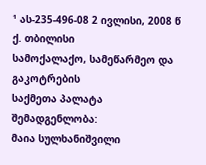¹ ას-235-496-08 2 ივლისი, 2008 წ
ქ. თბილისი
სამოქალაქო, სამეწარმეო და გაკოტრების
საქმეთა პალატა
შემადგენლობა:
მაია სულხანიშვილი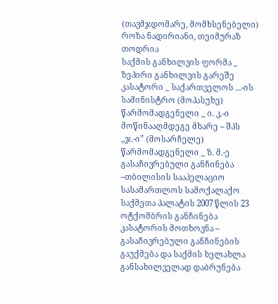(თავმჯდომარე, მომხსენებელი)
როზა ნადირიანი, თეიმურაზ თოდრია
საქმის განხილვის ფორმა _ ზეპირი განხილვის გარეშე
კასატორი _ საქართველოს ...-ის სამინისტრო (მოპასუხე)
წარმომადგენელი _ ი. კ.-ი
მოწინააღმდეგე მხარე – შპს ,,ჯ.-ი” (მოსარჩელე)
წარმომადგენელი _ ზ. მ.-ე
გასაჩივრებული განჩინება –თბილისის სააპელაციო სასამართლოს სამოქალაქო საქმეთა პალატის 2007 წლის 23 ოტქომბრის განჩინება
კასატორის მოთხოვნა – გასაჩივრებული განჩინების გაუქმება და საქმის ხელახლა განსახილველად დაბრუნება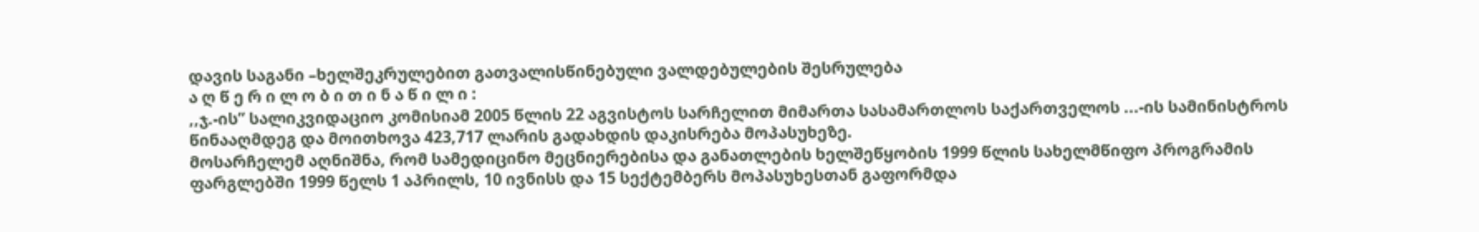დავის საგანი –ხელშეკრულებით გათვალისწინებული ვალდებულების შესრულება
ა ღ წ ე რ ი ლ ო ბ ი თ ი ნ ა წ ი ლ ი :
,,ჯ.-ის” სალიკვიდაციო კომისიამ 2005 წლის 22 აგვისტოს სარჩელით მიმართა სასამართლოს საქართველოს ...-ის სამინისტროს წინააღმდეგ და მოითხოვა 423,717 ლარის გადახდის დაკისრება მოპასუხეზე.
მოსარჩელემ აღნიშნა, რომ სამედიცინო მეცნიერებისა და განათლების ხელშეწყობის 1999 წლის სახელმწიფო პროგრამის ფარგლებში 1999 წელს 1 აპრილს, 10 ივნისს და 15 სექტემბერს მოპასუხესთან გაფორმდა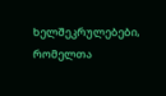ხელშეკრულებები, რომელთა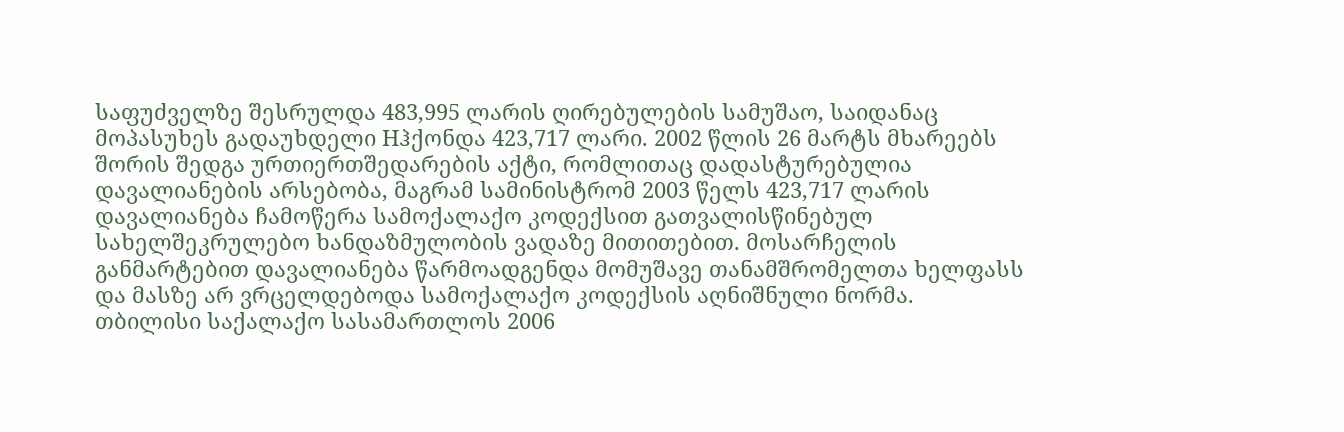საფუძველზე შესრულდა 483,995 ლარის ღირებულების სამუშაო, საიდანაც მოპასუხეს გადაუხდელი Hჰქონდა 423,717 ლარი. 2002 წლის 26 მარტს მხარეებს შორის შედგა ურთიერთშედარების აქტი, რომლითაც დადასტურებულია დავალიანების არსებობა, მაგრამ სამინისტრომ 2003 წელს 423,717 ლარის დავალიანება ჩამოწერა სამოქალაქო კოდექსით გათვალისწინებულ სახელშეკრულებო ხანდაზმულობის ვადაზე მითითებით. მოსარჩელის განმარტებით დავალიანება წარმოადგენდა მომუშავე თანამშრომელთა ხელფასს და მასზე არ ვრცელდებოდა სამოქალაქო კოდექსის აღნიშნული ნორმა.
თბილისი საქალაქო სასამართლოს 2006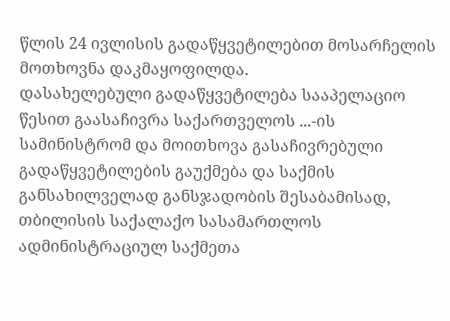წლის 24 ივლისის გადაწყვეტილებით მოსარჩელის მოთხოვნა დაკმაყოფილდა.
დასახელებული გადაწყვეტილება სააპელაციო წესით გაასაჩივრა საქართველოს ...-ის სამინისტრომ და მოითხოვა გასაჩივრებული გადაწყვეტილების გაუქმება და საქმის განსახილველად განსჯადობის შესაბამისად, თბილისის საქალაქო სასამართლოს ადმინისტრაციულ საქმეთა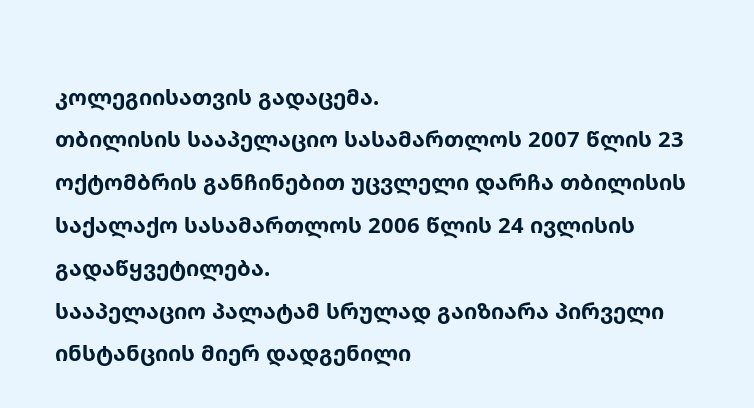კოლეგიისათვის გადაცემა.
თბილისის სააპელაციო სასამართლოს 2007 წლის 23 ოქტომბრის განჩინებით უცვლელი დარჩა თბილისის საქალაქო სასამართლოს 2006 წლის 24 ივლისის გადაწყვეტილება.
სააპელაციო პალატამ სრულად გაიზიარა პირველი ინსტანციის მიერ დადგენილი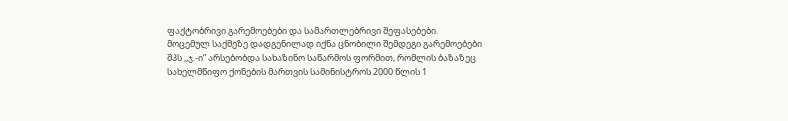ფაქტობრივი გარემოებები და სამართლებრივი შეფასებები.
მოცემულ საქმეზე დადგენილად იქნა ცნობილი შემდეგი გარემოებები
შპს ,,ჯ.-ი” არსებობდა სახაზინო საწარმოს ფორმით, რომლის ბაზაზეც სახელმწიფო ქონების მართვის სამინისტროს 2000 წლის 1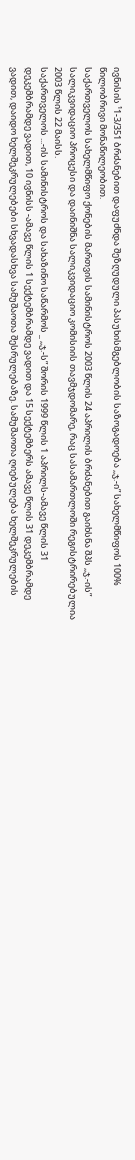ივნისის ¹1-3/351 ბრძანებით დაფუძნდა შეზღუდული პასუხისმგებლობის საზოგადოება ,,ჯ.-ი” სახელმწიფოს 100% წილობრივი მონაწილეობით.
საქართველოს სახელმწიფო ქონების მართვის სამინისტროს 2003 წლის 24 აპრილის ბრძანებით გაიხსნა შპს ,,ჯ.-ის” სალიკვიდაციო პროცესი და დაინიშნა სალიკვიდაციო კომისიის თავმჯდომარე, რაც სასამართლოში რეგისტრირებულია 2003 წლის 22 მაისს.
საქართველოს ...-ის სამინისტროს და სახაზინო საწარმოს _ ,,ჯ.-ს” შორის 1999 წლის 1 აპრილს-ამავე წლის 31 დეკემბრამდე ვადით, 10 ივნისს -ამავე წლის 1 სექტემბრამდე ვადით და 15 სექტემბერს ამავე წლის 31 დეკემბრამდე ვადით, დაიდო ხელშეკრულებები სხვადასხვა სამუშაოთა შესრულებაზე. სამუშაოთა ღიებულება ხელშეკრულების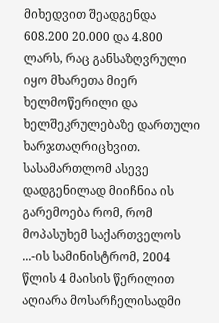მიხედვით შეადგენდა 608.200 20.000 და 4.800 ლარს, რაც განსაზღვრული იყო მხარეთა მიერ ხელმოწერილი და ხელშეკრულებაზე დართული ხარჯთაღრიცხვით.
სასამართლომ ასევე დადგენილად მიიჩნია ის გარემოება რომ, რომ მოპასუხემ საქართველოს ...-ის სამინისტრომ, 2004 წლის 4 მაისის წერილით აღიარა მოსარჩელისადმი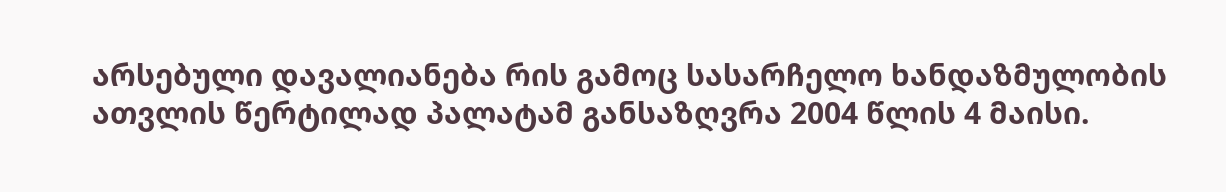არსებული დავალიანება რის გამოც სასარჩელო ხანდაზმულობის ათვლის წერტილად პალატამ განსაზღვრა 2004 წლის 4 მაისი.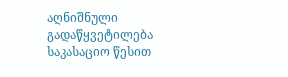აღნიშნული გადაწყვეტილება საკასაციო წესით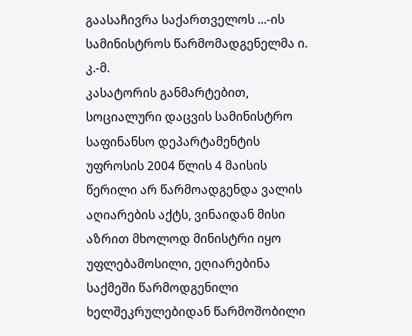გაასაჩივრა საქართველოს ...-ის სამინისტროს წარმომადგენელმა ი. კ.-მ.
კასატორის განმარტებით, სოციალური დაცვის სამინისტრო საფინანსო დეპარტამენტის უფროსის 2004 წლის 4 მაისის წერილი არ წარმოადგენდა ვალის აღიარების აქტს, ვინაიდან მისი აზრით მხოლოდ მინისტრი იყო უფლებამოსილი, ეღიარებინა საქმეში წარმოდგენილი ხელშეკრულებიდან წარმოშობილი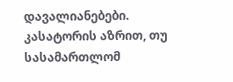დავალიანებები.
კასატორის აზრით, თუ სასამართლომ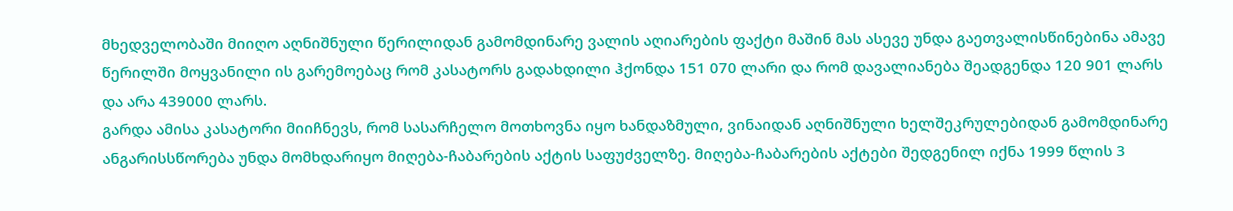მხედველობაში მიიღო აღნიშნული წერილიდან გამომდინარე ვალის აღიარების ფაქტი მაშინ მას ასევე უნდა გაეთვალისწინებინა ამავე წერილში მოყვანილი ის გარემოებაც რომ კასატორს გადახდილი ჰქონდა 151 070 ლარი და რომ დავალიანება შეადგენდა 120 901 ლარს და არა 439000 ლარს.
გარდა ამისა კასატორი მიიჩნევს, რომ სასარჩელო მოთხოვნა იყო ხანდაზმული, ვინაიდან აღნიშნული ხელშეკრულებიდან გამომდინარე ანგარისსწორება უნდა მომხდარიყო მიღება-ჩაბარების აქტის საფუძველზე. მიღება-ჩაბარების აქტები შედგენილ იქნა 1999 წლის 3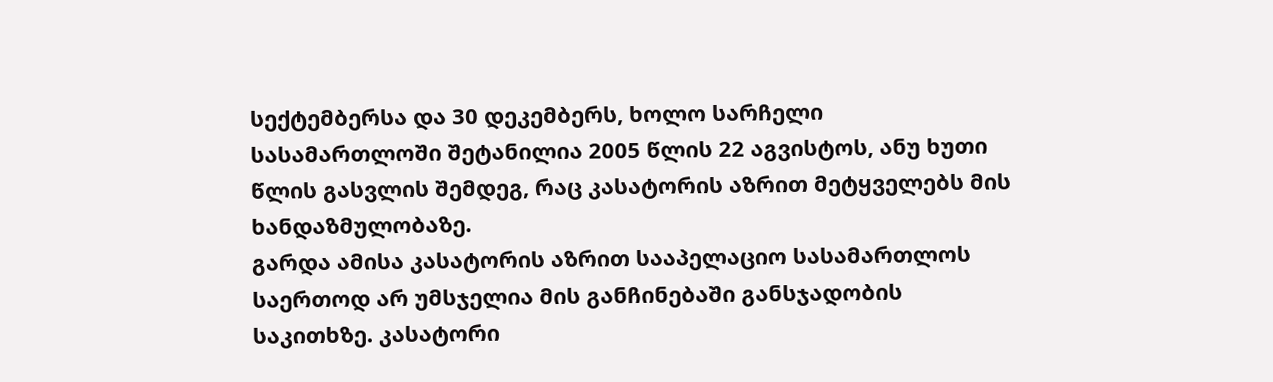სექტემბერსა და 30 დეკემბერს, ხოლო სარჩელი სასამართლოში შეტანილია 2005 წლის 22 აგვისტოს, ანუ ხუთი წლის გასვლის შემდეგ, რაც კასატორის აზრით მეტყველებს მის ხანდაზმულობაზე.
გარდა ამისა კასატორის აზრით სააპელაციო სასამართლოს საერთოდ არ უმსჯელია მის განჩინებაში განსჯადობის საკითხზე. კასატორი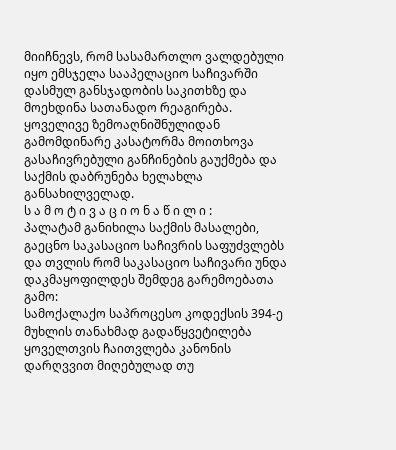მიიჩნევს, რომ სასამართლო ვალდებული იყო ემსჯელა სააპელაციო საჩივარში დასმულ განსჯადობის საკითხზე და მოეხდინა სათანადო რეაგირება.
ყოველივე ზემოაღნიშნულიდან გამომდინარე კასატორმა მოითხოვა გასაჩივრებული განჩინების გაუქმება და საქმის დაბრუნება ხელახლა განსახილველად.
ს ა მ ო ტ ი ვ ა ც ი ო ნ ა წ ი ლ ი :
პალატამ განიხილა საქმის მასალები, გაეცნო საკასაციო საჩივრის საფუძვლებს და თვლის რომ საკასაციო საჩივარი უნდა დაკმაყოფილდეს შემდეგ გარემოებათა გამო:
სამოქალაქო საპროცესო კოდექსის 394-ე მუხლის თანახმად გადაწყვეტილება ყოველთვის ჩაითვლება კანონის დარღვვით მიღებულად თუ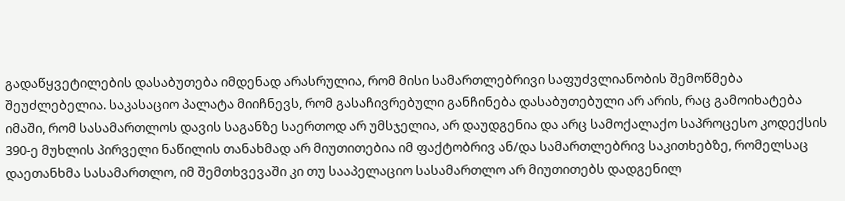გადაწყვეტილების დასაბუთება იმდენად არასრულია, რომ მისი სამართლებრივი საფუძვლიანობის შემოწმება შეუძლებელია. საკასაციო პალატა მიიჩნევს, რომ გასაჩივრებული განჩინება დასაბუთებული არ არის, რაც გამოიხატება იმაში, რომ სასამართლოს დავის საგანზე საერთოდ არ უმსჯელია, არ დაუდგენია და არც სამოქალაქო საპროცესო კოდექსის 390-ე მუხლის პირველი ნაწილის თანახმად არ მიუთითებია იმ ფაქტობრივ ან/და სამართლებრივ საკითხებზე, რომელსაც დაეთანხმა სასამართლო, იმ შემთხვევაში კი თუ სააპელაციო სასამართლო არ მიუთითებს დადგენილ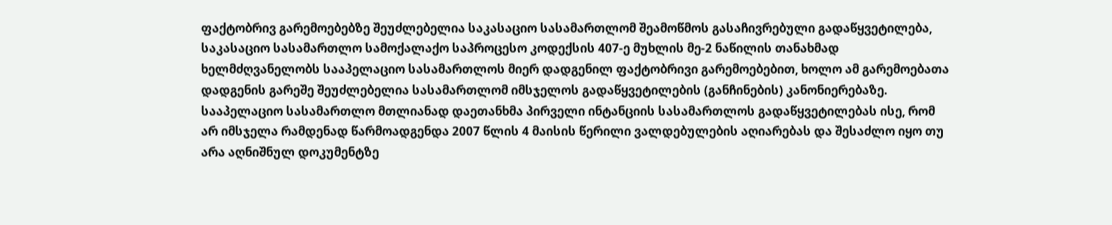ფაქტობრივ გარემოებებზე შეუძლებელია საკასაციო სასამართლომ შეამოწმოს გასაჩივრებული გადაწყვეტილება, საკასაციო სასამართლო სამოქალაქო საპროცესო კოდექსის 407-ე მუხლის მე-2 ნაწილის თანახმად ხელმძღვანელობს სააპელაციო სასამართლოს მიერ დადგენილ ფაქტობრივი გარემოებებით, ხოლო ამ გარემოებათა დადგენის გარეშე შეუძლებელია სასამართლომ იმსჯელოს გადაწყვეტილების (განჩინების) კანონიერებაზე. სააპელაციო სასამართლო მთლიანად დაეთანხმა პირველი ინტანციის სასამართლოს გადაწყვეტილებას ისე, რომ არ იმსჯელა რამდენად წარმოადგენდა 2007 წლის 4 მაისის წერილი ვალდებულების აღიარებას და შესაძლო იყო თუ არა აღნიშნულ დოკუმენტზე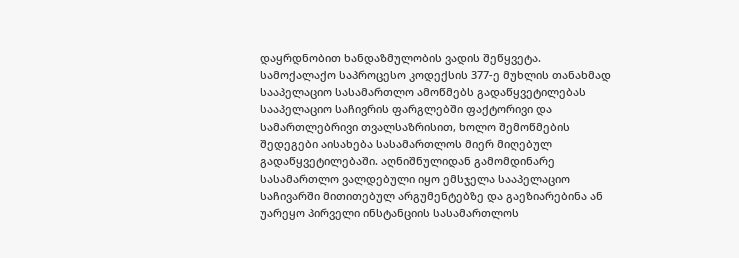დაყრდნობით ხანდაზმულობის ვადის შეწყვეტა.
სამოქალაქო საპროცესო კოდექსის 377-ე მუხლის თანახმად სააპელაციო სასამართლო ამოწმებს გადაწყვეტილებას სააპელაციო საჩივრის ფარგლებში ფაქტორივი და სამართლებრივი თვალსაზრისით, ხოლო შემოწმების შედეგები აისახება სასამართლოს მიერ მიღებულ გადაწყვეტილებაში. აღნიშნულიდან გამომდინარე სასამართლო ვალდებული იყო ემსჯელა სააპელაციო საჩივარში მითითებულ არგუმენტებზე და გაეზიარებინა ან უარეყო პირველი ინსტანციის სასამართლოს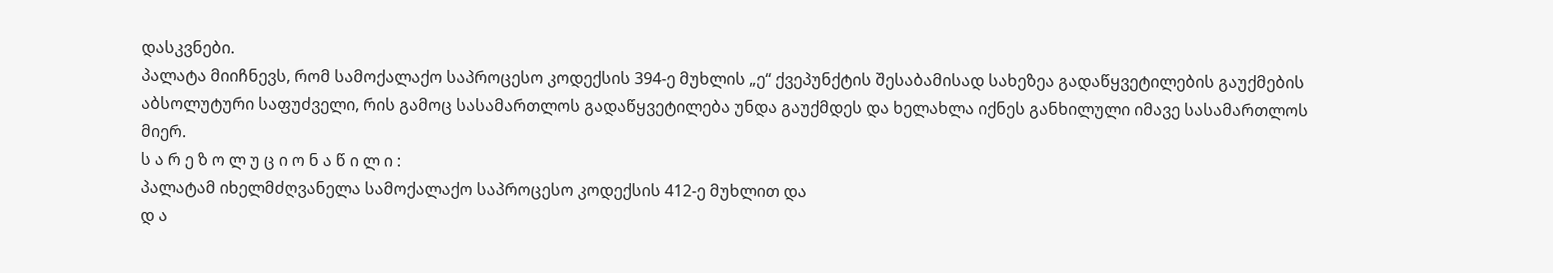დასკვნები.
პალატა მიიჩნევს, რომ სამოქალაქო საპროცესო კოდექსის 394-ე მუხლის „ე“ ქვეპუნქტის შესაბამისად სახეზეა გადაწყვეტილების გაუქმების აბსოლუტური საფუძველი, რის გამოც სასამართლოს გადაწყვეტილება უნდა გაუქმდეს და ხელახლა იქნეს განხილული იმავე სასამართლოს მიერ.
ს ა რ ე ზ ო ლ უ ც ი ო ნ ა წ ი ლ ი :
პალატამ იხელმძღვანელა სამოქალაქო საპროცესო კოდექსის 412-ე მუხლით და
დ ა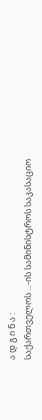ა დ გ ი ნ ა :
საქართველოს ...-ის სამინისტროს საკასაციო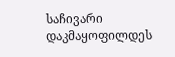საჩივარი დაკმაყოფილდეს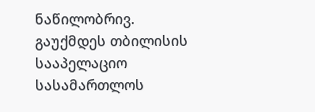ნაწილობრივ.
გაუქმდეს თბილისის სააპელაციო სასამართლოს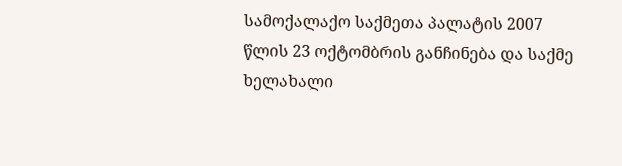სამოქალაქო საქმეთა პალატის 2007 წლის 23 ოქტომბრის განჩინება და საქმე ხელახალი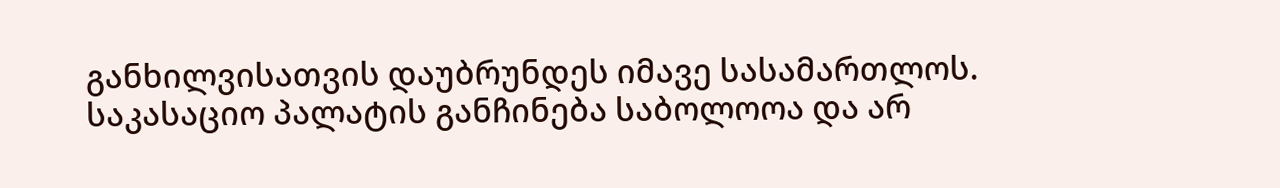განხილვისათვის დაუბრუნდეს იმავე სასამართლოს.
საკასაციო პალატის განჩინება საბოლოოა და არ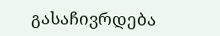გასაჩივრდება